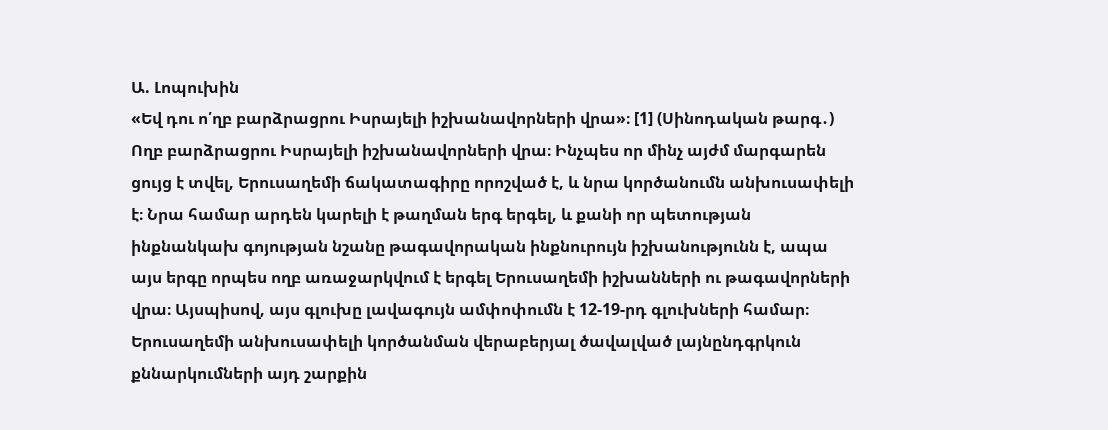Ա. Լոպուխին
«Եվ դու ո՛ղբ բարձրացրու Իսրայելի իշխանավորների վրա»։ [1] (Սինոդական թարգ․)
Ողբ բարձրացրու Իսրայելի իշխանավորների վրա։ Ինչպես որ մինչ այժմ մարգարեն ցույց է տվել, Երուսաղեմի ճակատագիրը որոշված է, և նրա կործանումն անխուսափելի է։ Նրա համար արդեն կարելի է թաղման երգ երգել, և քանի որ պետության ինքնանկախ գոյության նշանը թագավորական ինքնուրույն իշխանությունն է, ապա այս երգը որպես ողբ առաջարկվում է երգել Երուսաղեմի իշխանների ու թագավորների վրա։ Այսպիսով, այս գլուխը լավագույն ամփոփումն է 12-19-րդ գլուխների համար։ Երուսաղեմի անխուսափելի կործանման վերաբերյալ ծավալված լայնընդգրկուն քննարկումների այդ շարքին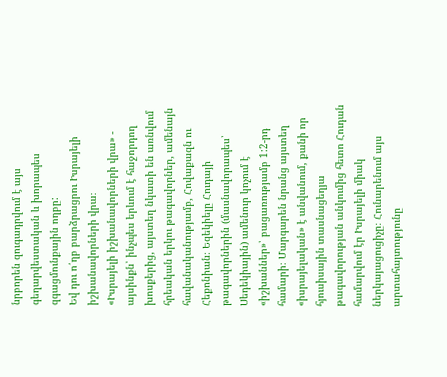նրբորեն զուգադրվում է այս գեղարվեստական և խորապես զգացմունքային ողբը:
Եվ դու ո՛ղբ բարձրացրու Իսրայելի իշխանավորների վրա։
«Իսրայելի իշխանավորների վրա» - այսինքն՝ ինչպես երևում է հաջորդող խոսքերից, այստեղ նկատի են առնվում հրեական երկու թագավորներ, ամենայն հավանականությամբ, Հովաքազն ու Հեքոնիան։ Եզեկիելը Հուդայի թագավորներին (մասնավորապես՝ Սեդեկիային) ամենուր կոչում է «իշխաններ»՝ բացառությամբ 1:2-րդ համարի։ Մարգարեն նրանց այստեղ «իսրայելական» է անվանում, քանի որ հյուսիսային տասնացեղյա թագավորության անկումից հետո Հուդան համարվում էր Իսրայելի միակ ներկայացուցիչը։ Հունարենում այս արտահայտությունը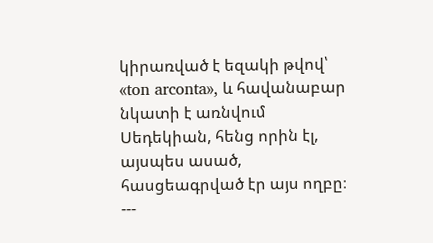կիրառված է եզակի թվով՝ «ton arconta», և հավանաբար նկատի է առնվում Սեդեկիան, հենց որին էլ, այսպես ասած, հասցեագրված էր այս ողբը։
---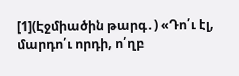[1](Էջմիածին թարգ․) «Դո՛ւ էլ, մարդո՛ւ որդի, ո՛ղբ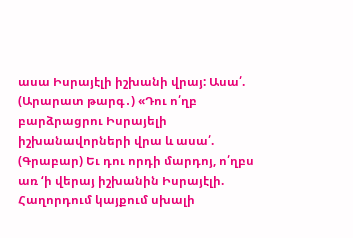ասա Իսրայէլի իշխանի վրայ: Ասա՛.
(Արարատ թարգ․) «Դու ո՛ղբ բարձրացրու Իսրայելի իշխանավորների վրա և ասա՛.
(Գրաբար) Եւ դու որդի մարդոյ, ո՛ղբս առ ‘ի վերայ իշխանին Իսրայէլի.
Հաղորդում կայքում սխալի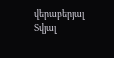վերաբերյալ
Տվյալ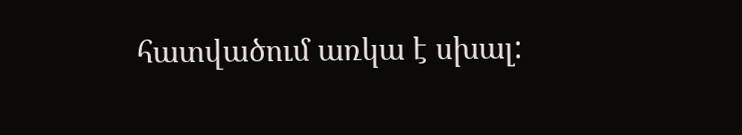հատվածում առկա է սխալ: